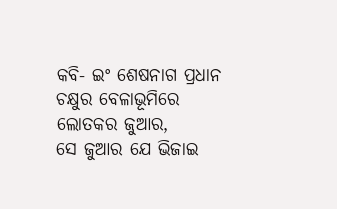କବି- ଇଂ ଶେଷନାଗ ପ୍ରଧାନ
ଚକ୍ଷୁର ବେଳାଭୂମିରେ ଲୋତକର ଜୁଆର,
ସେ ଜୁଆର ଯେ ଭିଜାଇ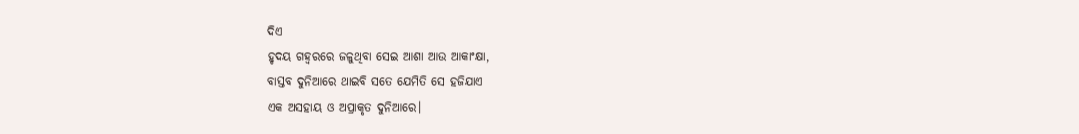ଦିଏ
ହୃଦୟ ଗହ୍ୱରରେ ଜଳୁଥିବା ସେଇ ଆଶା ଆଉ ଆକାଂକ୍ଷା,
ବାସ୍ତବ ଦୁନିଆରେ ଥାଇବି ସତେ ଯେମିତି ସେ ହଜିଯାଏ
ଏକ ଅସହାୟ ଓ ଅପ୍ରାକୃତ ଦୁନିଆରେ।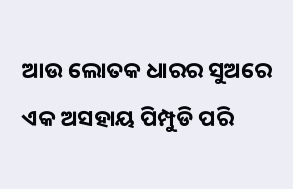ଆଉ ଲୋତକ ଧାରର ସୁଅରେ
ଏକ ଅସହାୟ ପିମ୍ପୁଡି ପରି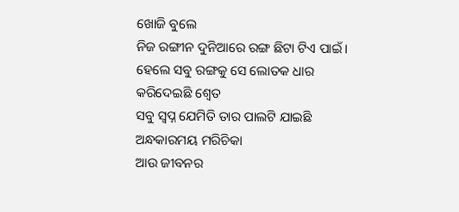ଖୋଜି ବୁଲେ
ନିଜ ରଙ୍ଗୀନ ଦୁନିଆରେ ରଙ୍ଗ ଛିଟା ଟିଏ ପାଇଁ।
ହେଲେ ସବୁ ରଙ୍ଗକୁ ସେ ଲୋତକ ଧାର କରିଦେଇଛି ଶ୍ୱେତ
ସବୁ ସ୍ୱପ୍ନ ଯେମିତି ତାର ପାଲଟି ଯାଇଛି ଅନ୍ଧକାରମୟ ମରିଚିକା
ଆଉ ଜୀବନର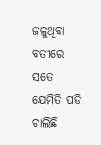ଜଳୁଥିବା ବତୀରେ
ସତେ ଯେମିତି ପଡି ଚାଲିଛି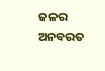ଜଳର ଅନବରତ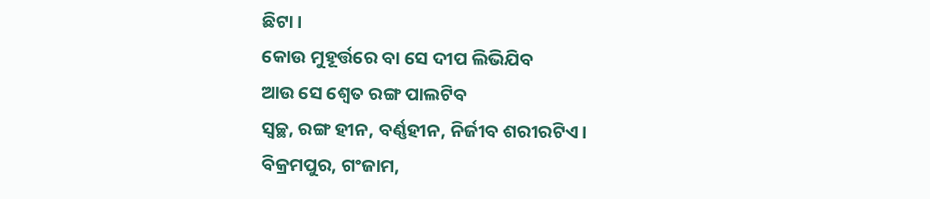ଛିଟା।
କୋଉ ମୁହୂର୍ତ୍ତରେ ବା ସେ ଦୀପ ଲିଭିଯିବ
ଆଉ ସେ ଶ୍ୱେତ ରଙ୍ଗ ପାଲଟିବ
ସ୍ଵଚ୍ଛ, ରଙ୍ଗ ହୀନ, ବର୍ଣ୍ଣହୀନ, ନିର୍ଜୀବ ଶରୀରଟିଏ।
ବିକ୍ରମପୁର, ଗଂଜାମ,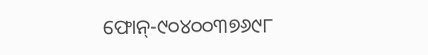ଫୋନ୍-୯୦୪୦୦୩୭୬୯୮